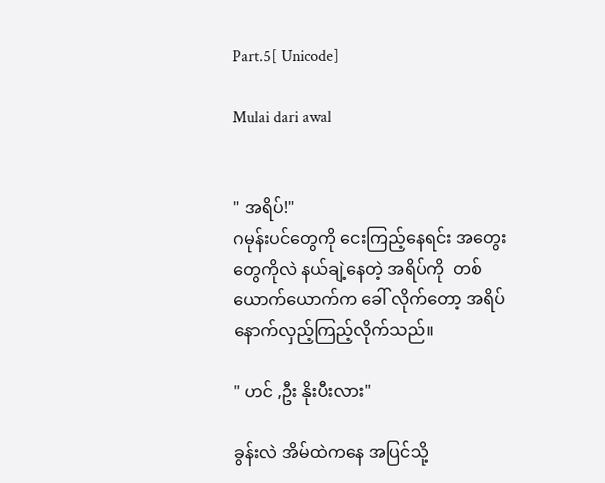Part.5[ Unicode]

Mulai dari awal


" အရိပ်!"
ဂမုန်းပင်တွေကို ငေးကြည့်နေရင်း အတွေးတွေကိုလဲ နယ်ချဲ့နေတဲ့ အရိပ်ကို  တစ်ယောက်ယောက်က ခေါ် လိုက်တော့ အရိပ်နောက်လှည့်ကြည့်လိုက်သည်။

" ဟင် ,ဦး နိုးပီးလား"

ခွန်းလဲ အိမ်ထဲကနေ အပြင်သို့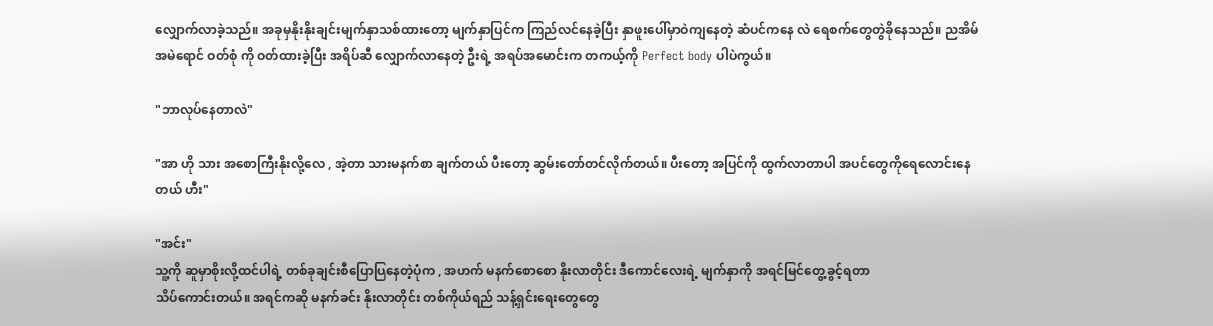လျှောက်လာခဲ့သည်။ အခုမှနိုးနိုးချင်းမျက်နှာသစ်ထားတော့ မျက်နှာပြင်က ကြည်လင်နေခဲ့ပြီး နှာဖူးပေါ်မှာဝဲကျနေတဲ့ ဆံပင်ကနေ လဲ ရေစက်တွေတွဲခိုနေသည်။ ညအိမ် အမဲရောင် ဝတ်စုံ ကို ဝတ်ထားခဲ့ပြီး အရိပ်ဆီ လျှောက်လာနေတဲ့ ဦးရဲ့ အရပ်အမောင်းက တကယ့်ကို Perfect body ပါပဲကွယ်။

"ဘာလုပ်နေတာလဲ"

"အာ ဟို သား အစောကြီးနိုးလို့လေ , အဲ့တာ သားမနက်စာ ချက်တယ် ပီးတော့ ဆွမ်းတော်တင်လိုက်တယ်။ ပီးတော့ အပြင်ကို ထွက်လာတာပါ အပင်တွေကိုရေလောင်းနေတယ် ဟီး"

"အင်း"
သူ့ကို ဆူမှာစိုးလို့ထင်ပါရဲ့ တစ်ခုချင်းစီပြောပြနေတဲ့ပုံက , အဟက် မနက်စောစော နိုးလာတိုင်း ဒီကောင်လေးရဲ့ မျက်နှာကို အရင်မြင်တွေ့ခွင့်ရတာ
သိပ်ကောင်းတယ်။ အရင်ကဆို မနက်ခင်း နိုးလာတိုင်း တစ်ကိုယ်ရည် သန့်ရှင်းရေးတွေတွေ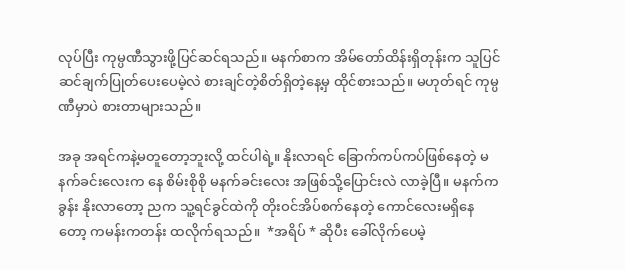လုပ်ပြီး ကုမ္ပဏီသွားဖို့ပြင်ဆင်ရသည်။ မနက်စာက အိမ်တော်ထိန်းရှိတုန်းက သူပြင်ဆင်ချက်ပြုတ်ပေးပေမဲ့လဲ စားချင်တဲ့စိတ်ရှိတဲ့နေ့မှ ထိုင်စားသည်။ မဟုတ်ရင် ကုမ္ပဏီမှာပဲ စားတာများသည်။

အခု အရင်ကနဲ့မတူတော့ဘူးလို့ ထင်ပါရဲ့။ နိုးလာရင် ခြောက်ကပ်ကပ်ဖြစ်နေတဲ့ မနက်ခင်းလေးက နေ စိမ်းစိုစို မနက်ခင်းလေး အဖြစ်သို့ပြောင်းလဲ လာခဲ့ပြီ။ မနက်က ခွန်း နိုးလာတော့ ညက သူ့ရင်ခွင်ထဲကို တိုးဝင်အိပ်စက်နေတဲ့ ကောင်လေးမရှိနေတော့ ကမန်းကတန်း ထလိုက်ရသည်။  *အရိပ် * ဆိုပီး ခေါ်လိုက်ပေမဲ့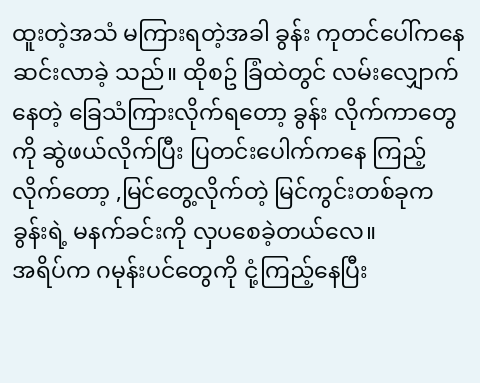ထူးတဲ့အသံ မကြားရတဲ့အခါ ခွန်း ကုတင်ပေါ်ကနေ ဆင်းလာခဲ့ သည်။ ထိုစဥ် ခြံထဲတွင် လမ်းလျှောက်နေတဲ့ ခြေသံကြားလိုက်ရတော့ ခွန်း လိုက်ကာတွေကို ဆွဲဖယ်လိုက်ပြီး ပြတင်းပေါက်ကနေ ကြည့်လိုက်တော့ ,မြင်တွေ့လိုက်တဲ့ မြင်ကွင်းတစ်ခုက ခွန်းရဲ့ မနက်ခင်းကို လှပစေခဲ့တယ်လေ။
အရိပ်က ဂမုန်းပင်တွေကို ငုံ့ကြည့်နေပြီး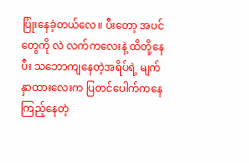ပြုံးနေခဲ့တယ်လေ။ ပီးတော့ အပင်တွေကို လဲ လက်ကလေးနဲ့ ထိတို့နေပီး သဘောကျနေတဲ့အရိပ်ရဲ့ မျက်နှာထားလေးက ပြတင်ပေါက်ကနေ ကြည့်နေတဲ့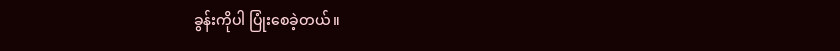ခွန်းကိုပါ ပြုံးစေခဲ့တယ်။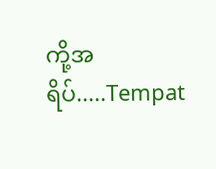ကို့အရိပ်.....Tempat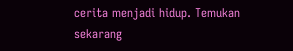cerita menjadi hidup. Temukan sekarang